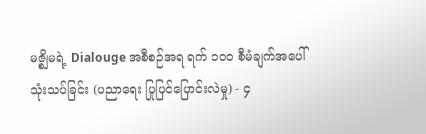မဇ္စျိမရဲ့ Dialouge အစီစဉ်အရ ရက် ၁၀၀ စီမံချက်အပေါ် သုံးသပ်ခြင်း (ပညာရေး ပြုပြင်ပြောင်းလဲမှု) - ၄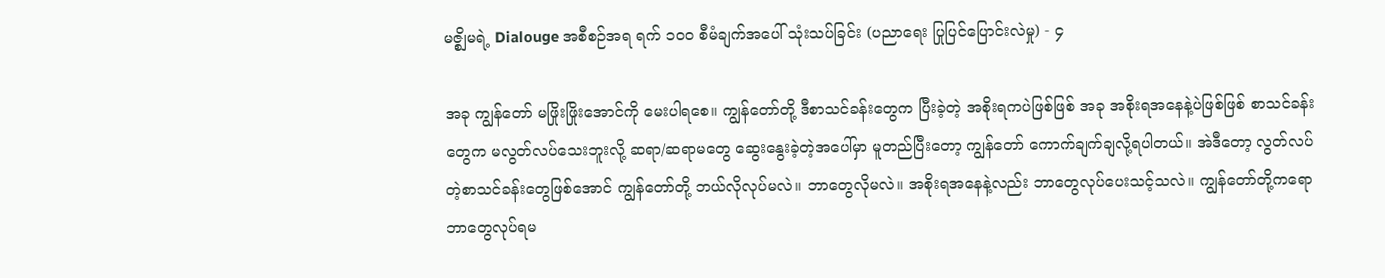မဇ္စျိမရဲ့ Dialouge အစီစဉ်အရ ရက် ၁၀၀ စီမံချက်အပေါ် သုံးသပ်ခြင်း (ပညာရေး ပြုပြင်ပြောင်းလဲမှု) - ၄

အခု ကျွန်တော် မဖြိုးဖြိုးအောင်ကို မေးပါရစေ။ ကျွန်တော်တို့ ဒီစာသင်ခန်းတွေက ပြီးခဲ့တဲ့ အစိုးရကပဲဖြစ်ဖြစ် အခု အစိုးရအနေနဲ့ပဲဖြစ်ဖြစ် စာသင်ခန်းတွေက မလွတ်လပ်သေးဘူးလို့ ဆရာ/ဆရာမတွေ ဆွေးနွေးခဲ့တဲ့အပေါ်မှာ မူတည်ပြီးတော့ ကျွန်တော် ကောက်ချက်ချလို့ရပါတယ်။ အဲဒီတော့ လွတ်လပ်တဲ့စာသင်ခန်းတွေဖြစ်အောင် ကျွန်တော်တို့ ဘယ်လိုလုပ်မလဲ။ ဘာတွေလိုမလဲ။ အစိုးရအနေနဲ့လည်း ဘာတွေလုပ်ပေးသင့်သလဲ။ ကျွန်တော်တို့ကရော ဘာတွေလုပ်ရမ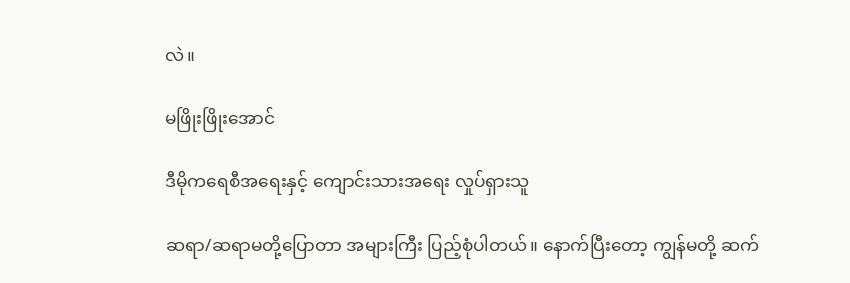လဲ။

မဖြိုးဖြိုးအောင်

ဒီမိုကရေစီအရေးနှင့် ကျောင်းသားအရေး လှုပ်ရှားသူ

ဆရာ/ဆရာမတို့ပြောတာ အများကြီး ပြည့်စုံပါတယ်။ နောက်ပြီးတော့ ကျွန်မတို့ ဆက်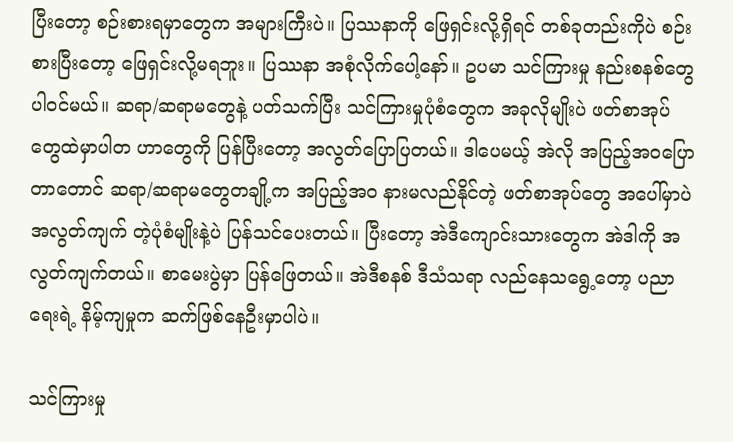ပြီးတော့ စဉ်းစားရမှာတွေက အများကြီးပဲ။ ပြဿနာကို ဖြေရှင်းလို့ရှိရင် တစ်ခုတည်းကိုပဲ စဉ်းစားပြီးတော့ ဖြေရှင်းလို့မရဘူး။ ပြဿနာ အစုံလိုက်ပေါ့နော်။ ဥပမာ သင်ကြားမှု နည်းစနစ်တွေ ပါဝင်မယ်။ ဆရာ/ဆရာမတွေနဲ့ ပတ်သက်ပြီး သင်ကြားမှုပုံစံတွေက အခုလိုမျိုးပဲ ဖတ်စာအုပ်တွေထဲမှာပါတ ဟာတွေကို ပြန်ပြီးတော့ အလွတ်ပြောပြတယ်။ ဒါပေမယ့် အဲလို အပြည့်အဝပြောတာတောင် ဆရာ/ဆရာမတွေတချို့က အပြည့်အဝ နားမလည်နိုင်တဲ့ ဖတ်စာအုပ်တွေ အပေါ်မှာပဲ အလွတ်ကျက် တဲ့ပုံစံမျိုးနဲ့ပဲ ပြန်သင်ပေးတယ်။ ပြီးတော့ အဲဒီကျောင်းသားတွေက အဲဒါကို အလွတ်ကျက်တယ်။ စာမေးပွဲမှာ ပြန်ဖြေတယ်။ အဲဒီစနစ် ဒီသံသရာ လည်နေသရွေ့တော့ ပညာရေးရဲ့ နိမ့်ကျမှုက ဆက်ဖြစ်နေဦးမှာပါပဲ။

သင်ကြားမှု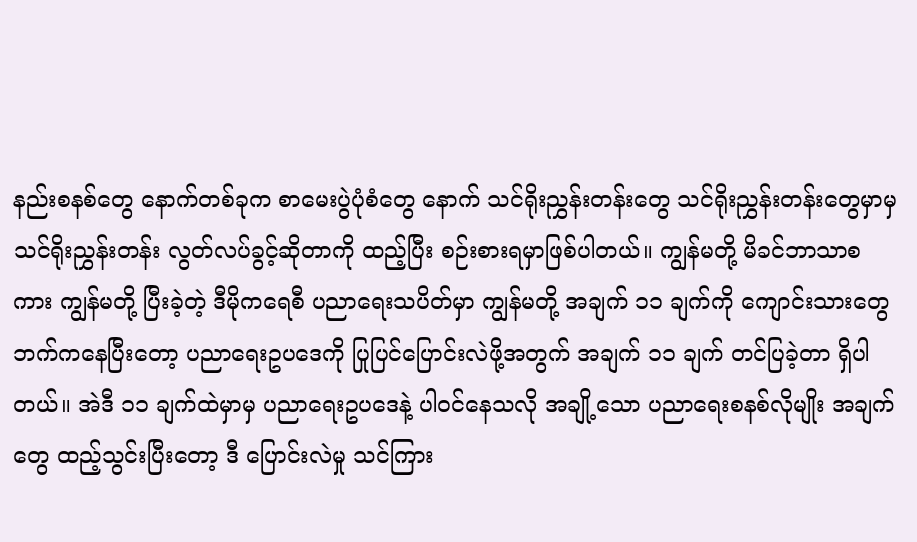နည်းစနစ်တွေ နောက်တစ်ခုက စာမေးပွဲပုံစံတွေ နောက် သင်ရိုးညွှန်းတန်းတွေ သင်ရိုးညွှန်းတန်းတွေမှာမှ သင်ရိုးညွှန်းတန်း လွတ်လပ်ခွင့်ဆိုတာကို ထည့်ပြီး စဉ်းစားရမှာဖြစ်ပါတယ်။ ကျွန်မတို့ မိခင်ဘာသာစကား ကျွန်မတို့ ပြီးခဲ့တဲ့ ဒီမိုကရေစီ ပညာရေးသပိတ်မှာ ကျွန်မတို့ အချက် ၁၁ ချက်ကို ကျောင်းသားတွေဘက်ကနေပြီးတော့ ပညာရေးဥပဒေကို ပြုပြင်ပြောင်းလဲဖို့အတွက် အချက် ၁၁ ချက် တင်ပြခဲ့တာ ရှိပါတယ်။ အဲဒီ ၁၁ ချက်ထဲမှာမှ ပညာရေးဥပဒေနဲ့ ပါဝင်နေသလို အချို့သော ပညာရေးစနစ်လိုမျိုး အချက်တွေ ထည့်သွင်းပြီးတော့ ဒီ ပြောင်းလဲမှု သင်ကြား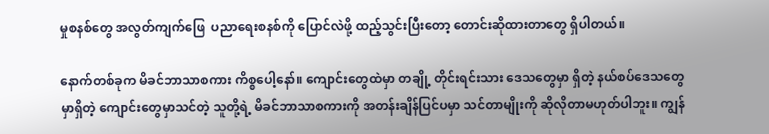မှုစနစ်တွေ အလွတ်ကျက်ဖြေ  ပညာရေးစနစ်ကို ပြောင်လဲဖို့ ထည့်သွင်းပြီးတော့ တောင်းဆိုထားတာတွေ ရှိပါတယ်။

နောက်တစ်ခုက မိခင်ဘာသာစကား ကိစ္စပေါ့နော်။ ကျောင်းတွေထဲမှာ တချို့ တိုင်းရင်းသား ဒေသတွေမှာ ရှိတဲ့ နယ်စပ်ဒေသတွေမှာရှိတဲ့ ကျောင်းတွေမှာသင်တဲ့ သူတို့ရဲ့ မိခင်ဘာသာစကားကို အတန်းချိန်ပြင်ပမှာ သင်တာမျိုးကို ဆိုလိုတာမဟုတ်ပါဘူး။ ကျွန်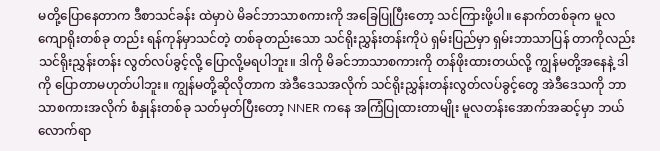မတို့ပြောနေတာက ဒီစာသင်ခန်း ထဲမှာပဲ မိခင်ဘာသာစကားကို အခြေပြုပြီးတော့ သင်ကြားဖို့ပါ။ နောက်တစ်ခုက မူလ ကျောရိုးတစ်ခု တည်း ရန်ကုန်မှာသင်တဲ့ တစ်ခုတည်းသော သင်ရိုးညွှန်းတန်းကိုပဲ ရှမ်းပြည်မှာ ရှမ်းဘာသာပြန် တာကိုလည်း သင်ရိုးညွှန်းတန်း လွတ်လပ်ခွင့်လို့ ပြောလို့မရပါဘူး။ ဒါကို မိခင်ဘာသာစကားကို တန်ဖိုးထားတယ်လို့ ကျွန်မတို့အနေနဲ့ ဒါကို ပြောတာမဟုတ်ပါဘူး။ ကျွန်မတို့ဆိုလိုတာက အဲဒီဒေသအလိုက် သင်ရိုးညွှန်းတန်းလွတ်လပ်ခွင့်တွေ အဲဒီဒေသကို ဘာသာစကားအလိုက် စံနှုန်းတစ်ခု သတ်မှတ်ပြီးတော့ NNER ကနေ အကြံပြုထားတာမျိုး မူလတန်းအောက်အဆင့်မှာ ဘယ်လောက်ရာ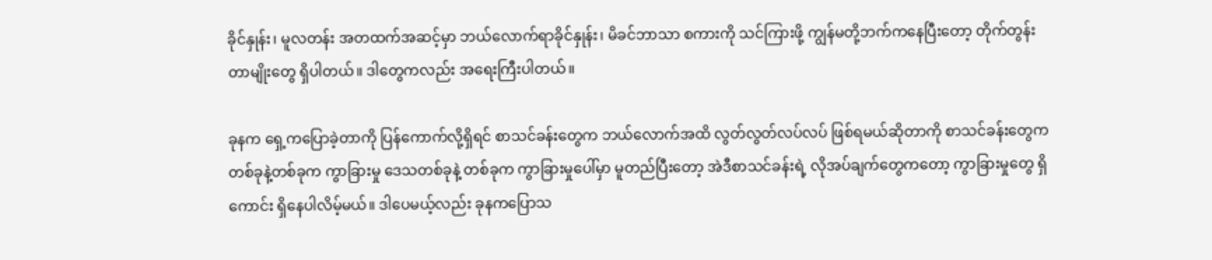ခိုင်နှုန်း၊ မူလတန်း အတထက်အဆင့်မှာ ဘယ်လောက်ရာခိုင်နှုန်း၊ မိခင်ဘာသာ စကားကို သင်ကြားဖို့ ကျွန်မတို့ဘက်ကနေပြီးတော့ တိုက်တွန်းတာမျိုးတွေ ရှိပါတယ်။ ဒါတွေကလည်း အရေးကြီးပါတယ်။

ခုနက ရှေ့ကပြောခဲ့တာကို ပြန်ကောက်လို့ရှိရင် စာသင်ခန်းတွေက ဘယ်လောက်အထိ လွတ်လွတ်လပ်လပ် ဖြစ်ရမယ်ဆိုတာကို စာသင်ခန်းတွေက တစ်ခုနဲ့တစ်ခုက ကွာခြားမှု ဒေသတစ်ခုနဲ့ တစ်ခုက ကွာခြားမှုပေါ်မှာ မူတည်ပြီးတော့ အဲဒီစာသင်ခန်းရဲ့ လိုအပ်ချက်တွေကတော့ ကွာခြားမှုတွေ ရှိကောင်း ရှိနေပါလိမ့်မယ်။ ဒါပေမယ့်လည်း ခုနကပြောသ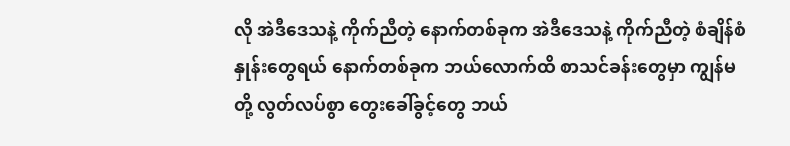လို အဲဒီဒေသနဲ့ ကိုက်ညီတဲ့ နောက်တစ်ခုက အဲဒီဒေသနဲ့ ကိုက်ညီတဲ့ စံချိန်စံနှုန်းတွေရယ် နောက်တစ်ခုက ဘယ်လောက်ထိ စာသင်ခန်းတွေမှာ ကျွန်မတို့ လွတ်လပ်စွာ တွေးခေါ်ခွင့်တွေ ဘယ်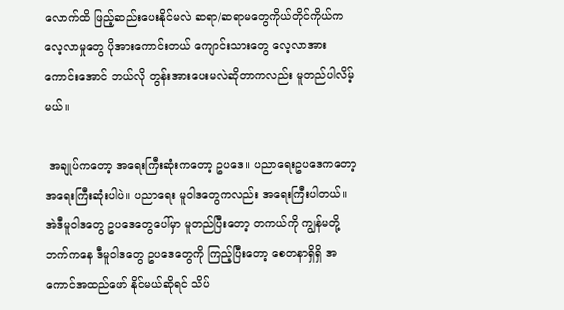လောက်ထိ ဖြည့်ဆည်းပေးနိုင်မလဲ ဆရာ/ဆရာမတွေကိုယ်တိုင်ကိုယ်က လေ့လာမှုတွေ ပိုအားကောင်းတယ် ကျောင်းသားတွေ လေ့လာအားကောင်းအောင် ဘယ်လို တွန်းအားပေးမလဲဆိုတာကလည်း မူတည်ပါလိမ့်မယ်။

 အချုပ်ကတော့ အရေးကြီးဆုံးကတော့ ဥပဒေ။ ပညာရေးဥပဒေကတော့ အရေးကြီးဆုံးပါပဲ။ ပညာရေး မူဝါဒတွေကလည်း အရေးကြီးပါတယ်။ အဲဒီမူဝါဒတွေ ဥပဒေတွေပေါ်မှာ မူတည်ပြီးတော့ တကယ်ကို ကျွန်မတို့ဘက်ကနေ ဒီမူဝါဒတွေ ဥပဒေတွေကို ကြည့်ပြီးတော့ စေတနာရှိရှိ အကောင်အထည်ဖော် နိုင်မယ်ဆိုရင် သိပ်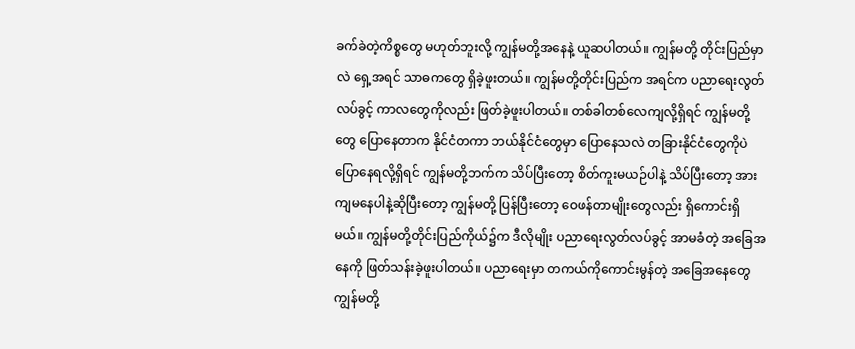ခက်ခဲတဲ့ကိစ္စတွေ မဟုတ်ဘူးလို့ ကျွန်မတို့အနေနဲ့ ယူဆပါတယ်။ ကျွန်မတို့ တိုင်းပြည်မှာလဲ ရှေ့အရင် သာဓကတွေ ရှိခဲ့ဖူးတယ်။ ကျွန်မတို့တိုင်းပြည်က အရင်က ပညာရေးလွတ်လပ်ခွင့် ကာလတွေကိုလည်း ဖြတ်ခဲ့ဖူးပါတယ်။ တစ်ခါတစ်လေကျလို့ရှိရင် ကျွန်မတို့တွေ ပြောနေတာက နိုင်ငံတကာ ဘယ်နိုင်ငံတွေမှာ ပြောနေသလဲ တခြားနိုင်ငံတွေကိုပဲ ပြောနေရလို့ရှိရင် ကျွန်မတို့ဘက်က သိပ်ပြီးတော့ စိတ်ကူးမယဉ်ပါနဲ့ သိပ်ပြီးတော့ အားကျမနေပါနဲ့ဆိုပြီးတော့ ကျွန်မတို့ ပြန်ပြီးတော့ ဝေဖန်တာမျိုးတွေလည်း ရှိကောင်းရှိမယ်။ ကျွန်မတို့တိုင်းပြည်ကိုယ်၌က ဒီလိုမျိုး ပညာရေးလွတ်လပ်ခွင့် အာမခံတဲ့ အခြေအနေကို ဖြတ်သန်းခဲ့ဖူးပါတယ်။ ပညာရေးမှာ တကယ်ကိုကောင်းမွန်တဲ့ အခြေအနေတွေ ကျွန်မတို့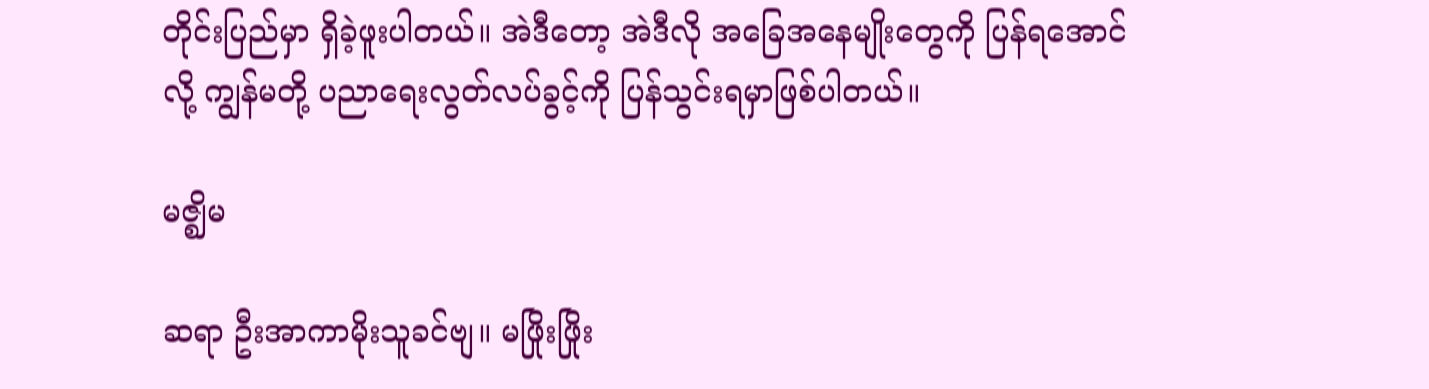တိုင်းပြည်မှာ ရှိခဲ့ဖူးပါတယ်။ အဲဒီတော့ အဲဒီလို အခြေအနေမျိုးတွေကို ပြန်ရအောင်လို့ ကျွန်မတို့ ပညာရေးလွတ်လပ်ခွင့်ကို ပြန်သွင်းရမှာဖြစ်ပါတယ်။

မဇ္ဈိမ

ဆရာ ဦးအာကာမိုးသူခင်ဗျ။ မဖြိုးဖြိုး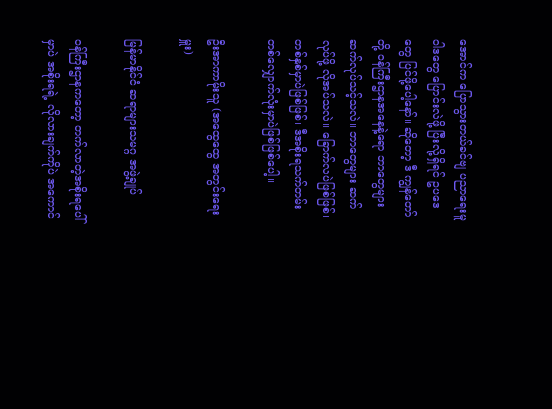အောင်က ပြောသွားတယ်ခင်ဗျ ပညာရေးမူဝါဒတွေ ပြောင်းလဲဖို့ ပြီးလို့ရှိရင် ဥပဒေတွေ ပြင်ဖို့ပေါ့နော်။ ဆိုတော့ ဒီ ကျွန်တော်တို့ ဝန်ကြီးဌာနအနေနဲ့ရော ဘာတွေများ ဆက်လုပ်သင့်သလဲ။ ဘာတွေများ ဆက်လုပ်ဖို့ လိုအပ်သလဲ။ ခြောက်လပဲဖြစ်ဖြစ်၊ တစ်နှစ်မှာပဲဖြစ်ဖြစ်၊ ဒီအစိုးရသက်တမ်း တစ်လျှောက်လုံးမှာပဲဖြစ်ဖြစ်ပေါ့။

ဦးအာကာမိုးသူ (အထွေထွေ အတွင်းရေးမှူး)

မြန်မာနိုင်ငံ ဆရာများသမဂ္ဂ အဖွဲ့ချုပ်

ဝန်ကြီးဌာနကတော့ တက်လာတဲ့အစိုးရပေါ်မှာပဲ အစိုးရရဲ့ လိုလားချက်ကိုပဲ အကောင်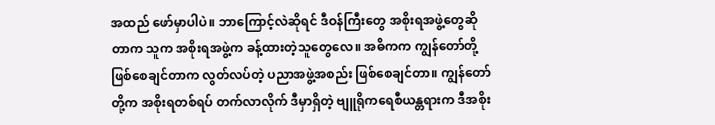အထည် ဖော်မှာပါပဲ။ ဘာကြောင့်လဲဆိုရင် ဒီဝန်ကြီးတွေ အစိုးရအဖွဲ့တွေဆိုတာက သူက အစိုးရအဖွဲ့က ခန့်ထားတဲ့သူတွေလေ။ အဓိကက ကျွန်တော်တို့ ဖြစ်စေချင်တာက လွတ်လပ်တဲ့ ပညာအဖွဲ့အစည်း ဖြစ်စေချင်တာ။ ကျွန်တော်တို့က အစိုးရတစ်ရပ် တက်လာလိုက် ဒီမှာရှိတဲ့ ဗျူရိုကရေစီယန္တရားက ဒီအစိုး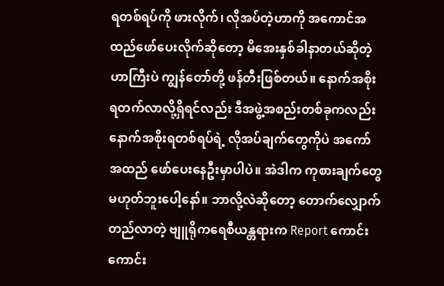ရတစ်ရပ်ကို ဖားလိုက်၊ လိုအပ်တဲ့ဟာကို အကောင်အထည်ဖော်ပေးလိုက်ဆိုတော့ မိအေးနှစ်ခါနာတယ်ဆိုတဲ့ဟာကြီးပဲ ကျွန်တော်တို့ ဖန်တီးဖြစ်တယ်။ နောက်အစိုးရတက်လာလို့ရှိရင်လည်း ဒီအဖွဲ့အစည်းတစ်ခုကလည်း နောက်အစိုးရတစ်ရပ်ရဲ့ လိုအပ်ချက်တွေကိုပဲ အကော်အထည် ဖော်ပေးနေဦးမှာပါပဲ။ အဲဒါက ကုစားချက်တွေ မဟုတ်ဘူးပေါ့နော်။ ဘာလို့လဲဆိုတော့ တောက်လျှောက်တည်လာတဲ့ ဗျူရိုကရေစီယန္တရားက Report ကောင်းကောင်း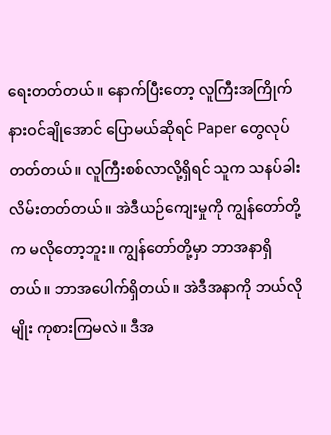ရေးတတ်တယ်။ နောက်ပြီးတော့ လူကြီးအကြိုက် နားဝင်ချိုအောင် ပြောမယ်ဆိုရင် Paper တွေလုပ်တတ်တယ်။ လူကြီးစစ်လာလို့ရှိရင် သူက သနပ်ခါးလိမ်းတတ်တယ်။ အဲဒီယဉ်ကျေးမှုကို ကျွန်တော်တို့က မလိုတော့ဘူး။ ကျွန်တော်တို့မှာ ဘာအနာရှိတယ်။ ဘာအပေါက်ရှိတယ်။ အဲဒီအနာကို ဘယ်လိုမျိုး ကုစားကြမလဲ။ ဒီအ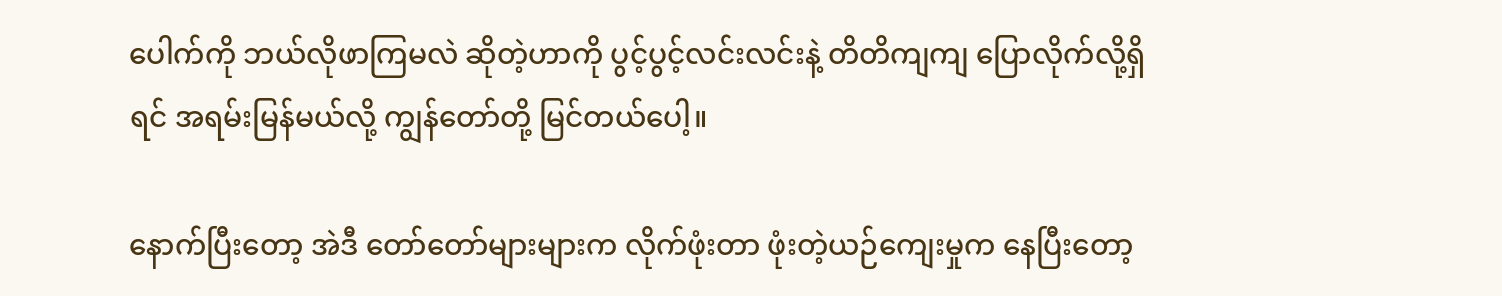ပေါက်ကို ဘယ်လိုဖာကြမလဲ ဆိုတဲ့ဟာကို ပွင့်ပွင့်လင်းလင်းနဲ့ တိတိကျကျ ပြောလိုက်လို့ရှိရင် အရမ်းမြန်မယ်လို့ ကျွန်တော်တို့ မြင်တယ်ပေါ့။

နောက်ပြီးတော့ အဲဒီ တော်တော်များများက လိုက်ဖုံးတာ ဖုံးတဲ့ယဉ်ကျေးမှုက နေပြီးတော့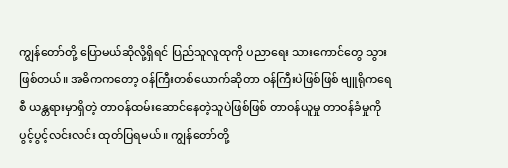ကျွန်တော်တို့ ပြောမယ်ဆိုလို့ရှိရင် ပြည်သူလူထုကို ပညာရေး သားကောင်တွေ သွားဖြစ်တယ်။ အဓိကကတော့ ဝန်ကြီးတစ်ယောက်ဆိုတာ ဝန်ကြီးပဲဖြစ်ဖြစ် ဗျူရိုကရေစီ ယန္တရားမှာရှိတဲ့ တာဝန်ထမ်းဆောင်နေတဲ့သူပဲဖြစ်ဖြစ် တာဝန်ယူမှု တာဝန်ခံမှုကို ပွင့်ပွင့်လင်းလင်း ထုတ်ပြရမယ်။ ကျွန်တော်တို့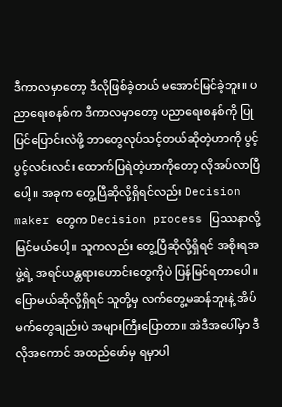ဒီကာလမှာတော့ ဒီလိုဖြစ်ခဲ့တယ် မအောင်မြင်ခဲ့ဘူး။ ပညာရေးစနစ်က ဒီကာလမှာတော့ ပညာရေးစနစ်ကို ပြုပြင်ပြောင်းလဲဖို့ ဘာတွေလုပ်သင့်တယ်ဆိုတဲ့ဟာကို ပွင့်ပွင့်လင်းလင်း ထောက်ပြရဲတဲ့ဟာကိုတော့ လိုအပ်လာပြီပေါ့။ အခုက တွေ့ပြီဆိုလို့ရှိရင်လည်း Decision maker တွေက Decision process ပြဿနာလို့ မြင်မယ်ပေါ့။ သူကလည်း တွေ့ပြီဆိုလို့ရှိရင် အစိုးရအဖွဲ့ရဲ့ အရင်ယန္တရားဟောင်းတွေကိုပဲ ပြန်မြင်ရတာပေါ။ ပြောမယ်ဆိုလို့ရှိရင် သူတို့မှ လက်တွေ့မဆန်ဘူးနဲ့ အိပ်မက်တွေချည်းပဲ အများကြီးပြောတာ။ အဲဒီအပေါ်မှာ ဒီလိုအကောင် အထည်ဖော်မှ ရမှာပါ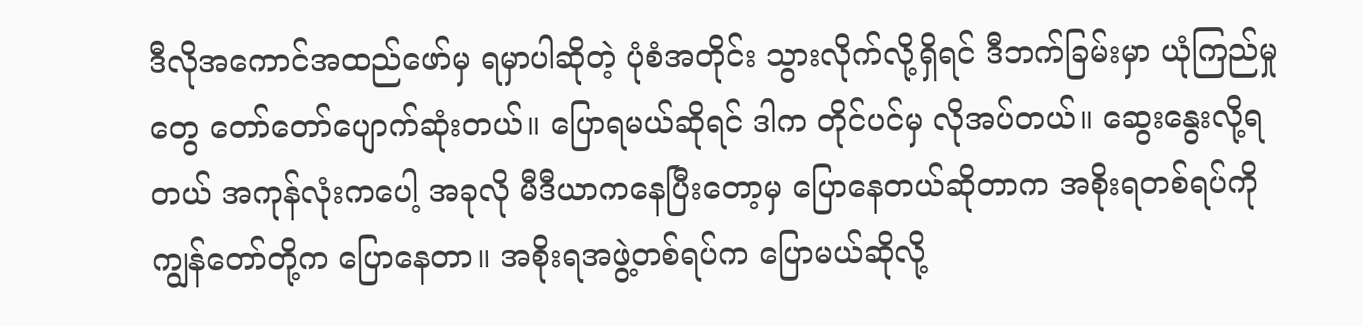ဒီလိုအကောင်အထည်ဖော်မှ ရမှာပါဆိုတဲ့ ပုံစံအတိုင်း သွားလိုက်လို့ရှိရင် ဒီဘက်ခြမ်းမှာ ယုံကြည်မှုတွေ တော်တော်ပျောက်ဆုံးတယ်။ ပြောရမယ်ဆိုရင် ဒါက တိုင်ပင်မှ လိုအပ်တယ်။ ဆွေးနွေးလို့ရတယ် အကုန်လုံးကပေါ့ အခုလို မီဒီယာကနေပြီးတော့မှ ပြောနေတယ်ဆိုတာက အစိုးရတစ်ရပ်ကို ကျွန်တော်တို့က ပြောနေတာ။ အစိုးရအဖွဲ့တစ်ရပ်က ပြောမယ်ဆိုလို့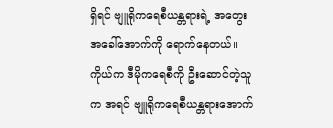ရှိရင် ဗျူရိုကရေစီယန္တရားရဲ့ အတွေးအခေါ်အောက်ကို ရောက်နေတယ်။ ကိုယ်က ဒီမိုကရေစီကို ဦးဆောင်တဲ့သူက အရင် ဗျူရိုကရေစီယန္တရားအောက်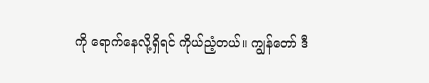ကို ရောက်နေလို့ရှိရင် ကိုယ်ညံ့တယ်။ ကျွန်တော် ဒီ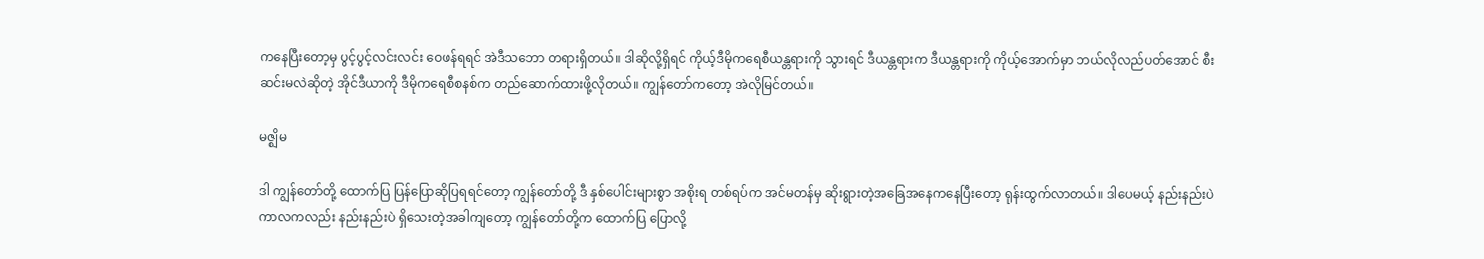ကနေပြီးတော့မှ ပွင့်ပွင့်လင်းလင်း ဝေဖန်ရရင် အဲဒီသဘော တရားရှိတယ်။ ဒါဆိုလို့ရှိရင် ကိုယ့်ဒီမိုကရေစီယန္တရားကို သွားရင် ဒီယန္တရားက ဒီယန္တရားကို ကိုယ့်အောက်မှာ ဘယ်လိုလည်ပတ်အောင် စီးဆင်းမလဲဆိုတဲ့ အိုင်ဒီယာကို ဒီမိုကရေစီစနစ်က တည်ဆောက်ထားဖို့လိုတယ်။ ကျွန်တော်ကတော့ အဲလိုမြင်တယ်။

မဇ္ဈိမ

ဒါ ကျွန်တော်တို့ ထောက်ပြ ပြန်ပြောဆိုပြရရင်တော့ ကျွန်တော်တို့ ဒီ နှစ်ပေါင်းများစွာ အစိုးရ တစ်ရပ်က အင်မတန်မှ ဆိုးရွားတဲ့အခြေအနေကနေပြီးတော့ ရုန်းထွက်လာတယ်။ ဒါပေမယ့် နည်းနည်းပဲ ကာလကလည်း နည်းနည်းပဲ ရှိသေးတဲ့အခါကျတော့ ကျွန်တော်တို့က ထောက်ပြ ပြောလို့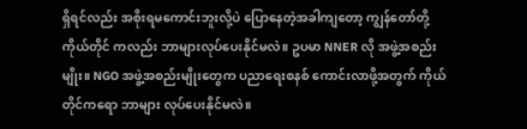ရှိရင်လည်း အစိုးရမကောင်းဘူးလို့ပဲ ပြောနေတဲ့အခါကျတော့ ကျွန်တော်တို့ ကိုယ်တိုင် ကလည်း ဘာများလုပ်ပေးနိုင်မလဲ။ ဥပမာ NNER လို အဖွဲ့အစည်းမျိုး။ NGO အဖွဲ့အစည်းမျိုးတွေက ပညာရေးစနစ် ကောင်းလာဖို့အတွက် ကိုယ်တိုင်ကရော ဘာများ လုပ်ပေးနိုင်မလဲ။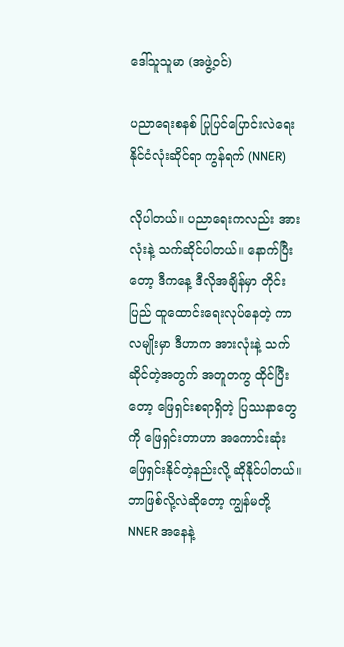ဒေါ်သူသူမာ (အဖွဲ့ဝင်)

ပညာရေးစနစ် ပြုပြင်ပြောင်းလဲရေး နိုင်ငံလုံးဆိုင်ရာ ကွန်ရက် (NNER)

လိုပါတယ်။ ပညာရေးကလည်း အားလုံးနဲ့ သက်ဆိုင်ပါတယ်။ နောက်ပြီးတော့ ဒီကနေ့ ဒီလိုအချိန်မှာ တိုင်းပြည် ထူထောင်းရေးလုပ်နေတဲ့ ကာလမျိုးမှာ ဒီဟာက အားလုံးနဲ့ သက်ဆိုင်တဲ့အတွက် အတူတကွ ထိုင်ပြီးတော့ ဖြေရှင်းစရာရှိတဲ့ ပြဿနာတွေကို ဖြေရှင်းတာဟာ အကောင်းဆုံး ဖြေရှင်းနိုင်တဲ့နည်းလို့ ဆိုနိုင်ပါတယ်။ ဘာဖြစ်လို့လဲဆိုတော့ ကျွန်မတို့ NNER အနေနဲ့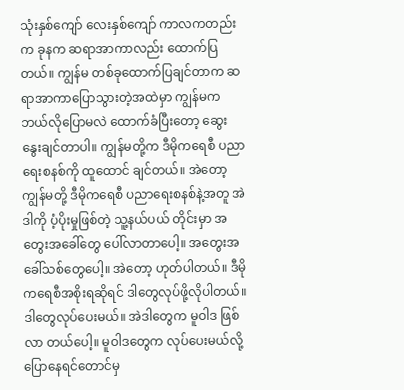သုံးနှစ်ကျော် လေးနှစ်ကျော် ကာလကတည်းက ခုနက ဆရာအာကာလည်း ထောက်ပြတယ်။ ကျွန်မ တစ်ခုထောက်ပြချင်တာက ဆရာအာကာပြောသွားတဲ့အထဲမှာ ကျွန်မက ဘယ်လိုပြောမလဲ ထောက်ခံပြီးတော့ ဆွေးနွေးချင်တာပါ။ ကျွန်မတို့က ဒီမိုကရေစီ ပညာရေးစနစ်ကို ထူထောင် ချင်တယ်။ အဲတော့ ကျွန်မတို့ ဒီမိုကရေစီ ပညာရေးစနစ်နဲ့အတူ အဲဒါကို ပံ့ပိုးမှုဖြစ်တဲ့ သူ့နယ်ပယ် တိုင်းမှာ အတွေးအခေါ်တွေ ပေါ်လာတာပေါ့။ အတွေးအခေါ်သစ်တွေပေါ့။ အဲတော့ ဟုတ်ပါတယ်။ ဒီမိုကရေစီအစိုးရဆိုရင် ဒါတွေလုပ်ဖို့လိုပါတယ်။ ဒါတွေလုပ်ပေးမယ်။ အဲဒါတွေက မူဝါဒ ဖြစ်လာ တယ်ပေါ့။ မူဝါဒတွေက လုပ်ပေးမယ်လို့ ပြောနေရင်တောင်မှ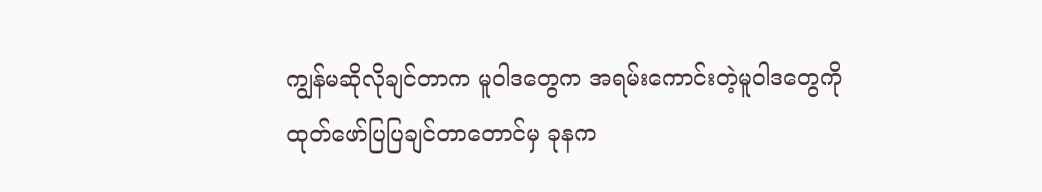ကျွန်မဆိုလိုချင်တာက မူဝါဒတွေက အရမ်းကောင်းတဲ့မူဝါဒတွေကို ထုတ်ဖော်ပြပြချင်တာတောင်မှ ခုနက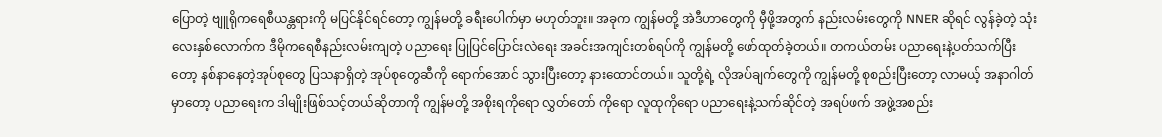ပြောတဲ့ ဗျူရိုကရေစီယန္တရားကို မပြင်နိုင်ရင်တော့ ကျွန်မတို့ ခရီးပေါက်မှာ မဟုတ်ဘူး။ အခုက ကျွန်မတို့ အဲဒီဟာတွေကို မှီဖို့အတွက် နည်းလမ်းတွေကို NNER ဆိုရင် လွန်ခဲ့တဲ့ သုံးလေးနှစ်လောက်က ဒီမိုကရေစီနည်းလမ်းကျတဲ့ ပညာရေး ပြုပြင်ပြောင်းလဲရေး အခင်းအကျင်းတစ်ရပ်ကို ကျွန်မတို့ ဖော်ထုတ်ခဲ့တယ်။ တကယ်တမ်း ပညာရေးနဲ့ပတ်သက်ပြီးတော့ နစ်နာနေတဲ့အုပ်စုတွေ ပြသနာရှိတဲ့ အုပ်စုတွေဆီကို ရောက်အောင် သွားပြီးတော့ နားထောင်တယ်။ သူတို့ရဲ့ လိုအပ်ချက်တွေကို ကျွန်မတို့ စုစည်းပြီးတော့ လာမယ့် အနာဂါတ်မှာတော့ ပညာရေးက ဒါမျိုးဖြစ်သင့်တယ်ဆိုတာကို ကျွန်မတို့ အစိုးရကိုရော လွှတ်တော် ကိုရော လူထုကိုရော ပညာရေးနဲ့သက်ဆိုင်တဲ့ အရပ်ဖက် အဖွဲ့အစည်း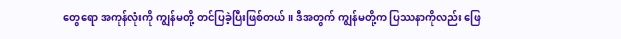တွေရော အကုန်လုံးကို ကျွန်မတို့ တင်ပြခဲ့ပြီးဖြစ်တယ်။ ဒီအတွက် ကျွန်မတို့က ပြဿနာကိုလည်း ဖြေ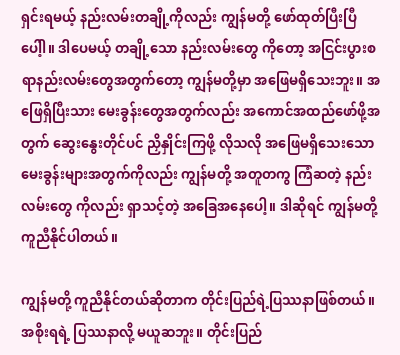ရှင်းရမယ့် နည်းလမ်းတချို့ကိုလည်း ကျွန်မတို့ ဖော်ထုတ်ပြီးပြီပေါ့ါ။ ဒါပေမယ့် တချို့သော နည်းလမ်းတွေ ကိုတော့ အငြင်းပွားစရာနည်းလမ်းတွေအတွက်တော့ ကျွန်မတို့မှာ အဖြေမရှိသေးဘူး။ အဖြေရှိပြီးသား မေးခွန်းတွေအတွက်လည်း အကောင်အထည်ဖော်ဖို့အတွက် ဆွေးနွေးတိုင်ပင် ညှိနှိုင်းကြဖို့ လိုသလို အဖြေမရှိသေးသော မေးခွန်းများအတွက်ကိုလည်း ကျွန်မတို့ အတူတကွ ကြံဆတဲ့ နည်းလမ်းတွေ ကိုလည်း ရှာသင့်တဲ့ အခြေအနေပေါ့။ ဒါဆိုရင် ကျွန်မတို့ ကူညီနိုင်ပါတယ်။

ကျွန်မတို့ ကူညီနိုင်တယ်ဆိုတာက တိုင်းပြည်ရဲ့ပြဿနာဖြစ်တယ်။ အစိုးရရဲ့ ပြဿနာလို့ မယူဆဘူး။ တိုင်းပြည်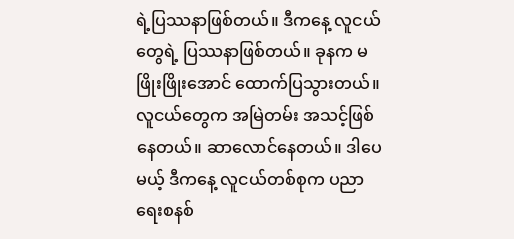ရဲ့ပြဿနာဖြစ်တယ်။ ဒီကနေ့ လူငယ်တွေရဲ့ ပြဿနာဖြစ်တယ်။ ခုနက မဖြိုးဖြိုးအောင် ထောက်ပြသွားတယ်။ လူငယ်တွေက အမြဲတမ်း အသင့်ဖြစ်နေတယ်။ ဆာလောင်နေတယ်။ ဒါပေမယ့် ဒီကနေ့ လူငယ်တစ်စုက ပညာရေးစနစ်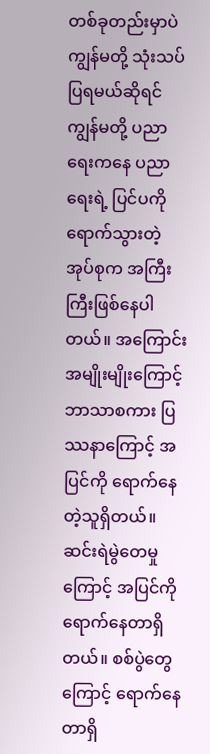တစ်ခုတည်းမှာပဲ ကျွန်မတို့ သုံးသပ်ပြရမယ်ဆိုရင် ကျွန်မတို့ ပညာရေးကနေ ပညာရေးရဲ့ ပြင်ပကိုရောက်သွားတဲ့ အုပ်စုက အကြီးကြီးဖြစ်နေပါတယ်။ အကြောင်းအမျိုးမျိုးကြောင့် ဘာသာစကား ပြဿနာကြောင့် အပြင်ကို ရောက်နေတဲ့သူရှိတယ်။ ဆင်းရဲမွဲတေမှုကြောင့် အပြင်ကိုရောက်နေတာရှိတယ်။ စစ်ပွဲတွေကြောင့် ရောက်နေတာရှိ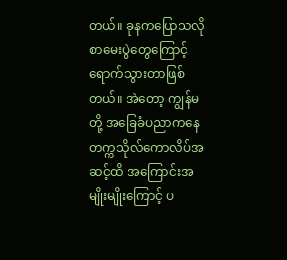တယ်။ ခုနကပြောသလို စာမေးပွဲတွေကြောင့် ရောက်သွားတာဖြစ်တယ်။ အဲတော့ ကျွန်မတို့ အခြေခံပညာကနေ တက္ကသိုလ်ကောလိပ်အဆင့်ထိ အကြောင်းအမျိုးမျိုးကြောင့် ပ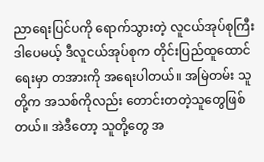ညာရေးပြင်ပကို ရောက်သွားတဲ့ လူငယ်အုပ်စုကြီး ဒါပေမယ့် ဒီလူငယ်အုပ်စုက တိုင်းပြည်ထူထောင်ရေးမှာ တအားကို အရေးပါတယ်။ အမြဲတမ်း သူတို့က အသစ်ကိုလည်း တောင်းတတဲ့သူတွေဖြစ်တယ်။ အဲဒီတော့ သူတို့တွေ အ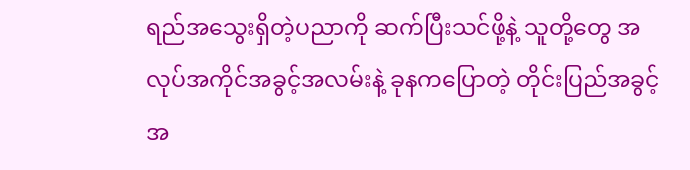ရည်အသွေးရှိတဲ့ပညာကို ဆက်ပြီးသင်ဖို့နဲ့ သူတို့တွေ အလုပ်အကိုင်အခွင့်အလမ်းနဲ့ ခုနကပြောတဲ့ တိုင်းပြည်အခွင့်အ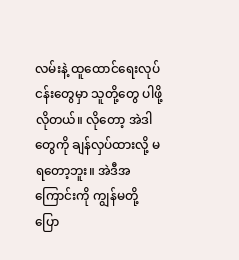လမ်းနဲ့ ထူထောင်ရေးလုပ်ငန်းတွေမှာ သူတို့တွေ ပါဖို့လိုတယ်။ လိုတော့ အဲဒါတွေကို ချန်လှပ်ထားလို့ မရတော့ဘူး။ အဲဒီအကြောင်းကို ကျွန်မတို့ ပြော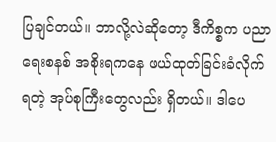ပြချင်တယ်။ ဘာလို့လဲဆိုတော့ ဒီကိစ္စက ပညာရေးစနစ် အစိုးရကနေ ဖယ်ထုတ်ခြင်းခံလိုက်ရတဲ့ အုပ်စုကြီးတွေလည်း ရှိတယ်။ ဒါပေ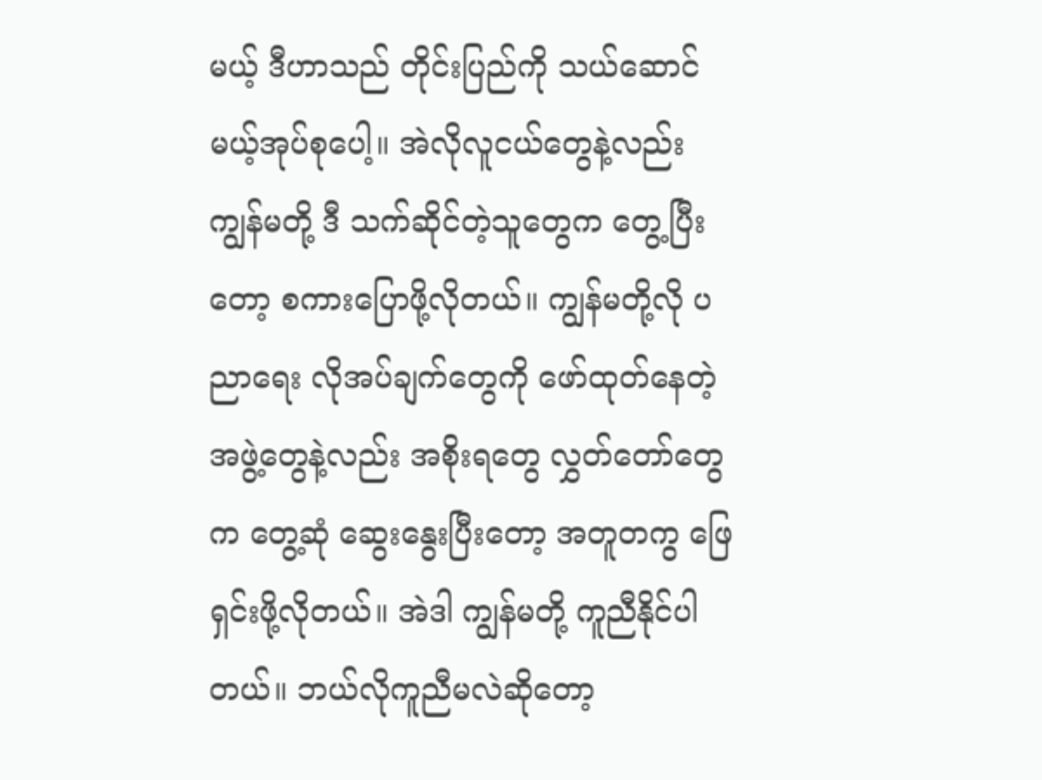မယ့် ဒီဟာသည် တိုင်းပြည်ကို သယ်ဆောင်မယ့်အုပ်စုပေါ့။ အဲလိုလူငယ်တွေနဲ့လည်း ကျွန်မတို့ ဒီ သက်ဆိုင်တဲ့သူတွေက တွေ့ပြီးတော့ စကားပြောဖို့လိုတယ်။ ကျွန်မတို့လို ပညာရေး လိုအပ်ချက်တွေကို ဖော်ထုတ်နေတဲ့ အဖွဲ့တွေနဲ့လည်း အစိုးရတွေ လွှတ်တော်တွေက တွေ့ဆုံ ဆွေးနွေးပြီးတော့ အတူတကွ ဖြေရှင်းဖို့လိုတယ်။ အဲဒါ ကျွန်မတို့ ကူညီနိုင်ပါတယ်။ ဘယ်လိုကူညီမလဲဆိုတော့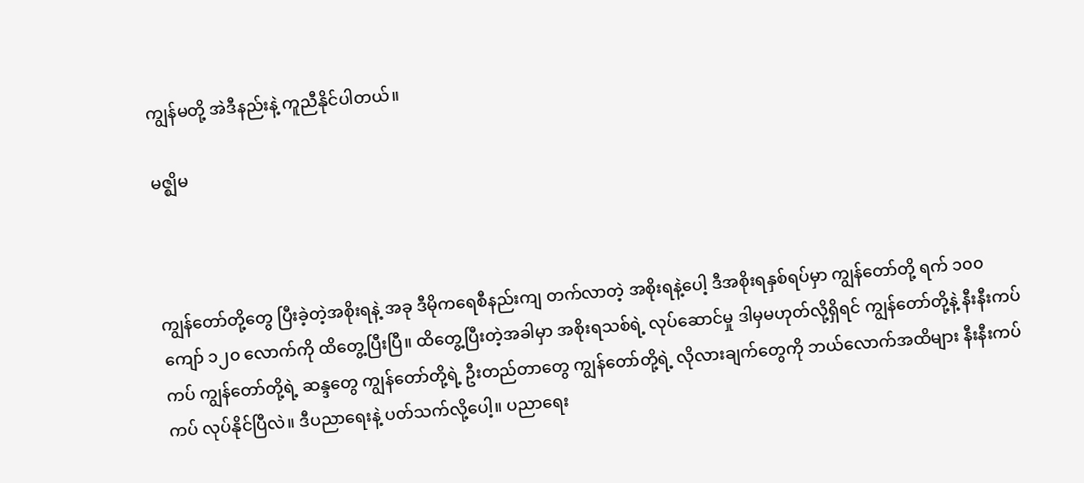ကျွန်မတို့ အဲဒီနည်းနဲ့ ကူညီနိုင်ပါတယ်။

မဇ္ဈိမ



ကျွန်တော်တို့တွေ ပြီးခဲ့တဲ့အစိုးရနဲ့ အခု ဒီမိုကရေစီနည်းကျ တက်လာတဲ့ အစိုးရနဲ့ပေါ့ ဒီအစိုးရနှစ်ရပ်မှာ ကျွန်တော်တို့ ရက် ၁၀၀ ကျော် ၁၂၀ လောက်ကို ထိတွေ့ပြီးပြီ။ ထိတွေ့ပြီးတဲ့အခါမှာ အစိုးရသစ်ရဲ့ လုပ်ဆောင်မှု ဒါမှမဟုတ်လို့ရှိရင် ကျွန်တော်တို့နဲ့ နီးနီးကပ်ကပ် ကျွန်တော်တို့ရဲ့ ဆန္ဒတွေ ကျွန်တော်တို့ရဲ့ ဦးတည်တာတွေ ကျွန်တော်တို့ရဲ့ လိုလားချက်တွေကို ဘယ်လောက်အထိများ နီးနီးကပ်ကပ် လုပ်နိုင်ပြီလဲ။ ဒီပညာရေးနဲ့ ပတ်သက်လို့ပေါ့။ ပညာရေး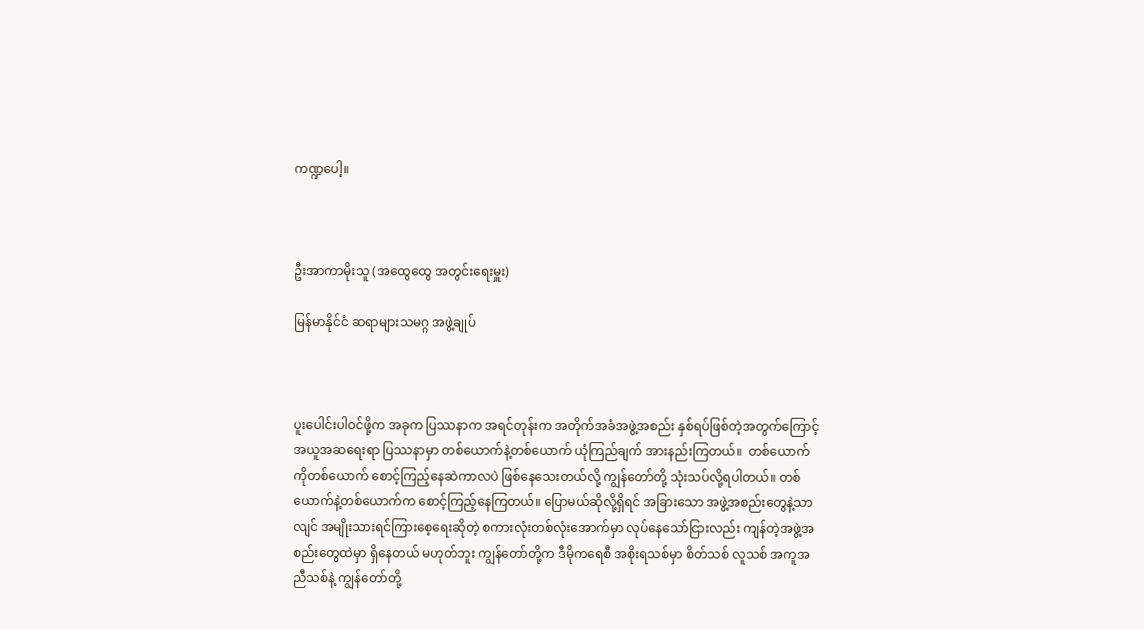ကဏ္ဍပေါ့။



ဦးအာကာမိုးသူ (အထွေထွေ အတွင်းရေးမှူး)

မြန်မာနိုင်ငံ ဆရာများသမဂ္ဂ အဖွဲ့ချုပ်



ပူးပေါင်းပါဝင်ဖို့က အခုက ပြဿနာက အရင်တုန်းက အတိုက်အခံအဖွဲ့အစည်း နှစ်ရပ်ဖြစ်တဲ့အတွက်ကြောင့် အယူအဆရေးရာ ပြဿနာမှာ တစ်ယောက်နဲ့တစ်ယောက် ယုံကြည်ချက် အားနည်းကြတယ်။  တစ်ယောက်ကိုတစ်ယောက် စောင့်ကြည့်နေဆဲကာလပဲ ဖြစ်နေသေးတယ်လို့ ကျွန်တော်တို့ သုံးသပ်လို့ရပါတယ်။ တစ်ယောက်နဲ့တစ်ယောက်က စောင့်ကြည့်နေကြတယ်။ ပြောမယ်ဆိုလို့ရှိရင် အခြားသော အဖွဲ့အစည်းတွေနဲ့သာလျင် အမျိုးသားရင်ကြားစေ့ရေးဆိုတဲ့ စကားလုံးတစ်လုံးအောက်မှာ လုပ်နေသော်ငြားလည်း ကျန်တဲ့အဖွဲ့အစည်းတွေထဲမှာ ရှိနေတယ် မဟုတ်ဘူး ကျွန်တော်တို့က ဒီမိုကရေစီ အစိုးရသစ်မှာ စိတ်သစ် လူသစ် အကူအညီသစ်နဲ့ ကျွန်တော်တို့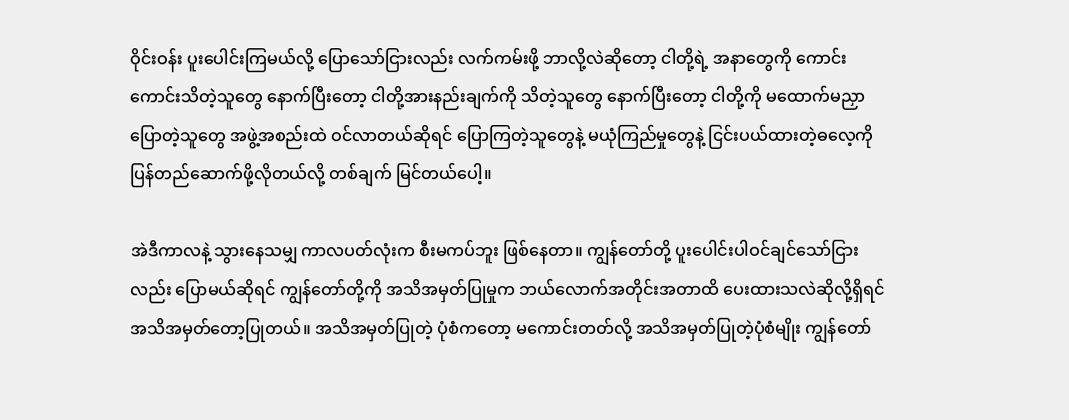ဝိုင်းဝန်း ပူးပေါင်းကြမယ်လို့ ပြောသော်ငြားလည်း လက်ကမ်းဖို့ ဘာလို့လဲဆိုတော့ ငါတို့ရဲ့ အနာတွေကို ကောင်းကောင်းသိတဲ့သူတွေ နောက်ပြီးတော့ ငါတို့အားနည်းချက်ကို သိတဲ့သူတွေ နောက်ပြီးတော့ ငါတို့ကို မထောက်မညှာ ပြောတဲ့သူတွေ အဖွဲ့အစည်းထဲ ဝင်လာတယ်ဆိုရင် ပြောကြတဲ့သူတွေနဲ့ မယုံကြည်မှုတွေနဲ့ ငြင်းပယ်ထားတဲ့ဓလေ့ကို ပြန်တည်ဆောက်ဖို့လိုတယ်လို့ တစ်ချက် မြင်တယ်ပေါ့။

အဲဒီကာလနဲ့ သွားနေသမျှ ကာလပတ်လုံးက စီးမကပ်ဘူး ဖြစ်နေတာ။ ကျွန်တော်တို့ ပူးပေါင်းပါဝင်ချင်သော်ငြားလည်း ပြောမယ်ဆိုရင် ကျွန်တော်တို့ကို အသိအမှတ်ပြုမှုက ဘယ်လောက်အတိုင်းအတာထိ ပေးထားသလဲဆိုလို့ရှိရင် အသိအမှတ်တော့ပြုတယ်။ အသိအမှတ်ပြုတဲ့ ပုံစံကတော့ မကောင်းတတ်လို့ အသိအမှတ်ပြုတဲ့ပုံစံမျိုး ကျွန်တော်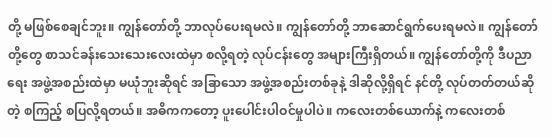တို့ မဖြစ်စေချင်ဘူး။ ကျွန်တော်တို့ ဘာလုပ်ပေးရမလဲ။ ကျွန်တော်တို့ ဘာဆောင်ရွက်ပေးရမလဲ။ ကျွန်တော်တို့တွေ စာသင်ခန်းသေးသေးလေးထဲမှာ စလို့ရတဲ့ လုပ်ငန်းတွေ အများကြီးရှိတယ်။ ကျွန်တော်တို့ကို ဒီပညာရေး အဖွဲ့အစည်းထဲမှာ မယုံဘူးဆိုရင် အခြာသော အဖွဲ့အစည်းတစ်ခုနဲ့ ဒါဆိုလို့ရှိရင် နင်တို့ လုပ်တတ်တယ်ဆိုတဲ့ စကြည့် စပြလို့ရတယ်။ အဓိကကတော့ ပူးပေါင်းပါဝင်မှုပါပဲ။ ကလေးတစ်ယောက်နဲ့ ကလေးတစ်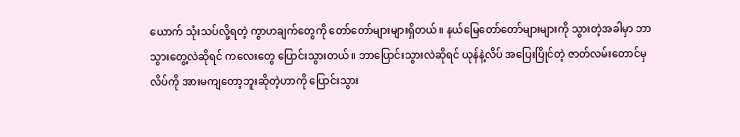ယောက် သုံးသပ်လို့ရတဲ့ ကွာဟချက်တွေကို တော်တော်များများရှိတယ်။ နယ်မြေတော်တော်များများကို သွားတဲ့အခါမှာ ဘာသွားတွေ့လဲဆိုရင် ကလေးတွေ ပြောင်းသွားတယ်။ ဘာပြောင်းသွားလဲဆိုရင် ယုန်နဲ့လိပ် အပြေးပြိုင်တဲ့ ဇာတ်လမ်းတောင်မှ လိပ်ကို အားမကျတော့ဘူးဆိုတဲ့ဟာကို ပြောင်းသွား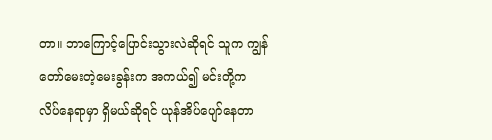တာ။ ဘာကြောင့်ပြောင်းသွားလဲဆိုရင် သူက ကျွန်တော်မေးတဲ့မေးခွန်းက အကယ်၍ မင်းတို့က လိပ်နေရာမှာ ရှိမယ်ဆိုရင် ယုန်အိပ်ပျော်နေတာ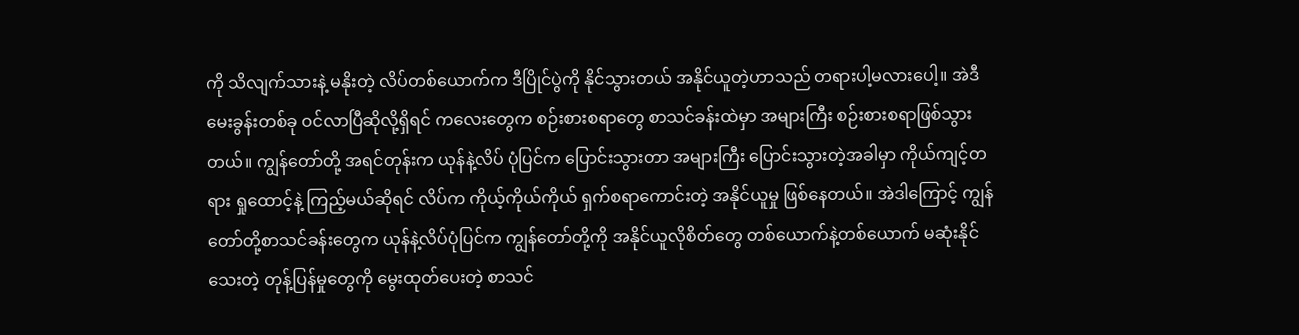ကို သိလျက်သားနဲ့ မနိုးတဲ့ လိပ်တစ်ယောက်က ဒီပြိုင်ပွဲကို နိုင်သွားတယ် အနိုင်ယူတဲ့ဟာသည် တရားပါ့မလားပေါ့။ အဲဒီမေးခွန်းတစ်ခု ဝင်လာပြီဆိုလို့ရှိရင် ကလေးတွေက စဉ်းစားစရာတွေ စာသင်ခန်းထဲမှာ အများကြီး စဉ်းစားစရာဖြစ်သွားတယ်။ ကျွန်တော်တို့ အရင်တုန်းက ယုန်နဲ့လိပ် ပုံပြင်က ပြောင်းသွားတာ အများကြီး ပြောင်းသွားတဲ့အခါမှာ ကိုယ်ကျင့်တရား ရှုထောင့်နဲ့ ကြည့်မယ်ဆိုရင် လိပ်က ကိုယ့်ကိုယ်ကိုယ် ရှက်စရာကောင်းတဲ့ အနိုင်ယူမှု ဖြစ်နေတယ်။ အဲဒါကြောင့် ကျွန်တော်တို့စာသင်ခန်းတွေက ယုန်နဲ့လိပ်ပုံပြင်က ကျွန်တော်တို့ကို အနိုင်ယူလိုစိတ်တွေ တစ်ယောက်နဲ့တစ်ယောက် မဆုံးနိုင်သေးတဲ့ တုန့်ပြန်မှုတွေကို မွေးထုတ်ပေးတဲ့ စာသင်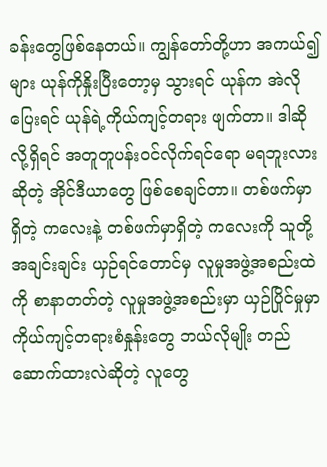ခန်းတွေဖြစ်နေတယ်။ ကျွန်တော်တို့ဟာ အကယ်၍များ ယုန်ကိုနှိုးပြီးတော့မှ သွားရင် ယုန်က အဲလိုပြေးရင် ယုန်ရဲ့ကိုယ်ကျင့်တရား ဖျက်တာ။ ဒါဆိုလို့ရှိရင် အတူတူပန်းဝင်လိုက်ရင်ရော မရဘူးလားဆိုတဲ့ အိုင်ဒီယာတွေ ဖြစ်စေချင်တာ။ တစ်ဖက်မှာရှိတဲ့ ကလေးနဲ့ တစ်ဖက်မှာရှိတဲ့ ကလေးကို သူတို့အချင်းချင်း ယှဉ်ရင်တောင်မှ လူမှုအဖွဲ့အစည်းထဲကို စာနာတတ်တဲ့ လူမှုအဖွဲ့အစည်းမှာ ယှဉ်ပြိုင်မှုမှာ ကိုယ်ကျင့်တရားစံနှုန်းတွေ ဘယ်လိုမျိုး တည်ဆောက်ထားလဲဆိုတဲ့ လူတွေ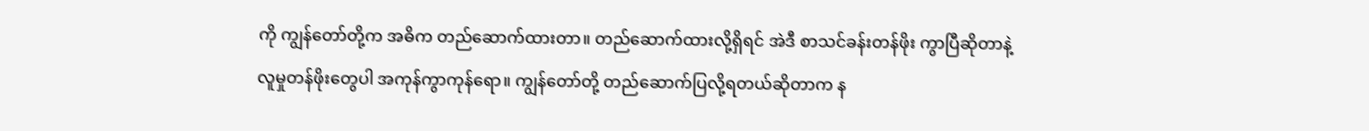ကို ကျွန်တော်တို့က အဓိက တည်ဆောက်ထားတာ။ တည်ဆောက်ထားလို့ရှိရင် အဲဒီ စာသင်ခန်းတန်ဖိုး ကွာပြီဆိုတာနဲ့ လူမှုတန်ဖိုးတွေပါ အကုန်ကွာကုန်ရော။ ကျွန်တော်တို့ တည်ဆောက်ပြလို့ရတယ်ဆိုတာက န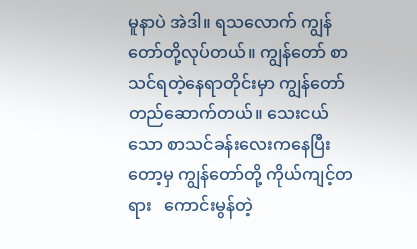မူနာပဲ အဲဒါ။ ရသလောက် ကျွန်တော်တို့လုပ်တယ်။ ကျွန်တော် စာသင်ရတဲ့နေရာတိုင်းမှာ ကျွန်တော် တည်ဆောက်တယ်။ သေးငယ်သော စာသင်ခန်းလေးကနေပြီးတော့မှ ကျွန်တော်တို့ ကိုယ်ကျင့်တရား   ကောင်းမွန်တဲ့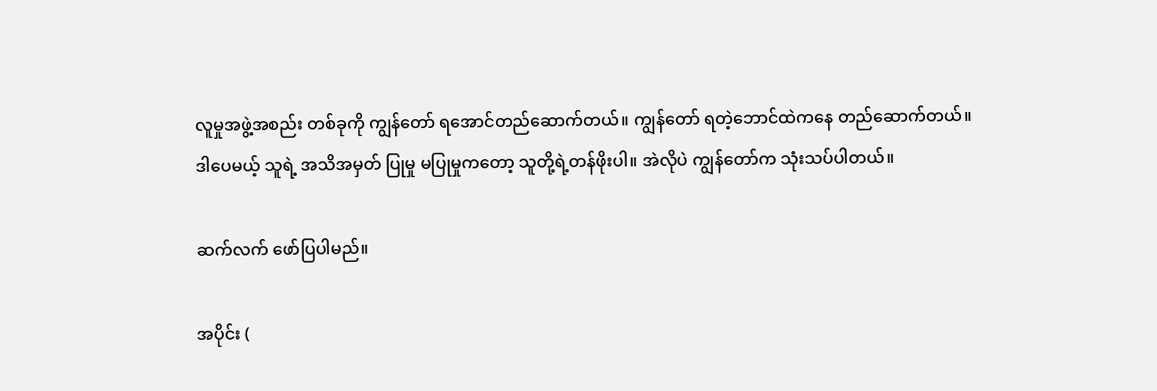လူမှုအဖွဲ့အစည်း တစ်ခုကို ကျွန်တော် ရအောင်တည်ဆောက်တယ်။ ကျွန်တော် ရတဲ့ဘောင်ထဲကနေ တည်ဆောက်တယ်။ ဒါပေမယ့် သူရဲ့ အသိအမှတ် ပြုမှု မပြုမှုကတော့ သူတို့ရဲ့တန်ဖိုးပါ။ အဲလိုပဲ ကျွန်တော်က သုံးသပ်ပါတယ်။

ဆက်လက် ဖော်ပြပါမည်။

အပိုင်း (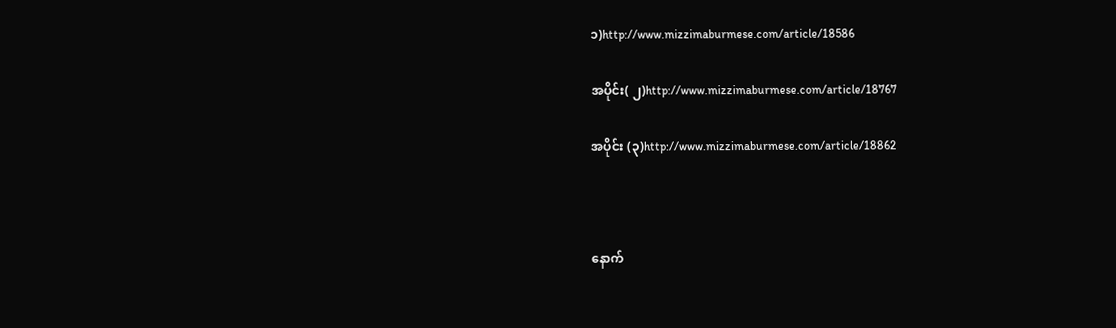၁)http://www.mizzimaburmese.com/article/18586

အပိုင်း( ၂)http://www.mizzimaburmese.com/article/18767

အပိုင်း (၃)http://www.mizzimaburmese.com/article/18862



နောက်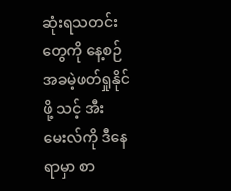ဆုံးရသတင်းတွေကို နေ့စဉ် အခမဲ့ဖတ်ရှုနိုင်ဖို့ သင့် အီးမေးလ်ကို ဒီနေရာမှာ စာ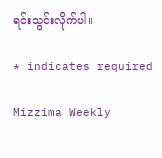ရင်းသွင်းလိုက်ပါ။

* indicates required

Mizzima Weekly